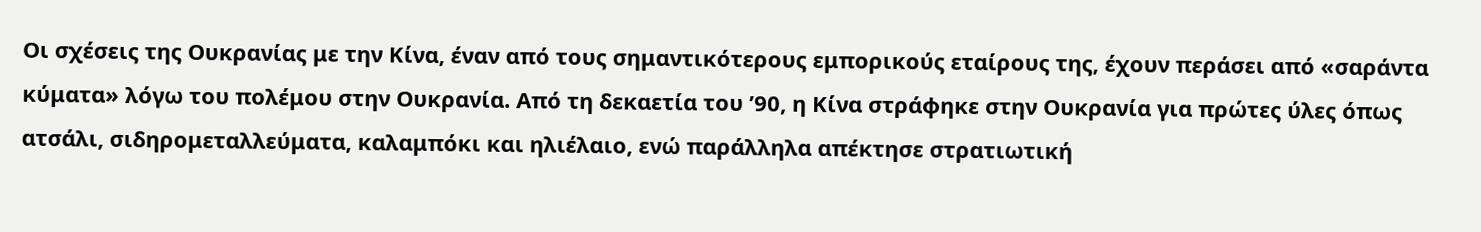Οι σχέσεις της Ουκρανίας με την Κίνα, έναν από τους σημαντικότερους εμπορικούς εταίρους της, έχουν περάσει από «σαράντα κύματα» λόγω του πολέμου στην Ουκρανία. Από τη δεκαετία του ’90, η Κίνα στράφηκε στην Ουκρανία για πρώτες ύλες όπως ατσάλι, σιδηρομεταλλεύματα, καλαμπόκι και ηλιέλαιο, ενώ παράλληλα απέκτησε στρατιωτική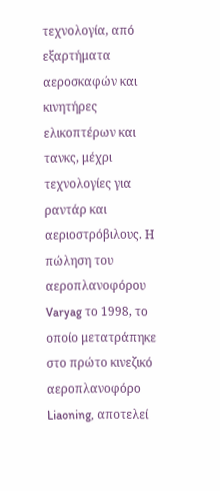τεχνολογία, από εξαρτήματα αεροσκαφών και κινητήρες ελικοπτέρων και τανκς, μέχρι τεχνολογίες για ραντάρ και αεριοστρόβιλους. Η πώληση του αεροπλανοφόρου Varyag το 1998, το οποίο μετατράπηκε στο πρώτο κινεζικό αεροπλανοφόρο Liaoning, αποτελεί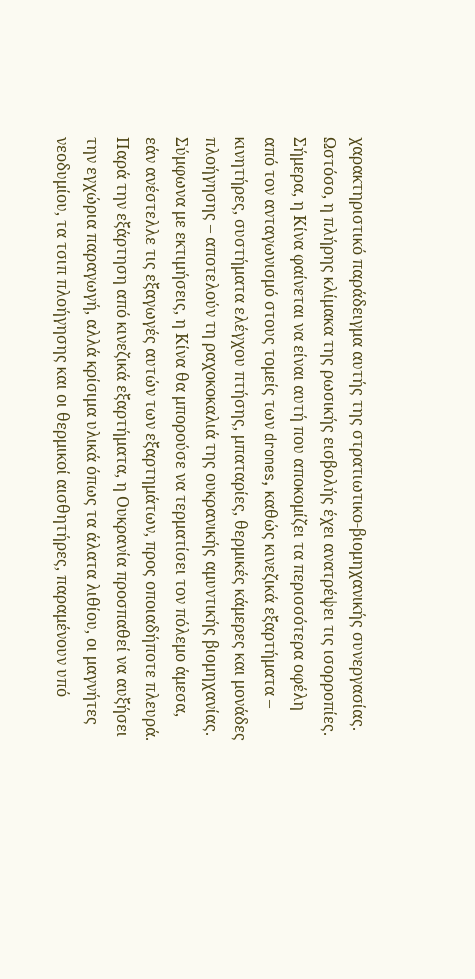χαρακτηριστικό παράδειγμα αυτής της στρατιωτικο-βιομηχανικής συνεργασίας.
Ωστόσο, η πλήρης κλίμακα της ρωσικής εισβολής έχει ανατρέψει τις ισορροπίες. Σήμερα, η Κίνα φαίνεται να είναι αυτή που αποκομίζει τα περισσότερα οφέλη από τον ανταγωνισμό στους τομείς των drones, καθώς κινεζικά εξαρτήματα – κινητήρες, συστήματα ελέγχου πτήσης, μπαταρίες, θερμικές κάμερες και μονάδες πλοήγησης – αποτελούν τη ραχοκοκαλιά της ουκρανικής αμυντικής βιομηχανίας. Σύμφωνα με εκτιμήσεις, η Κίνα θα μπορούσε να τερματίσει τον πόλεμο άμεσα, εάν ανέστελλε τις εξαγωγές αυτών των εξαρτημάτων, προς οποιαδήποτε πλευρά.
Παρά την εξάρτηση από κινεζικά εξαρτήματα, η Ουκρανία προσπαθεί να αυξήσει την εγχώρια παραγωγή, αλλά κρίσιμα υλικά όπως τα άλατα λιθίου, οι μαγνήτες νεοδυμίου, τα τσιπ πλοήγησης και οι θερμικοί αισθητήρες, παραμένουν υπό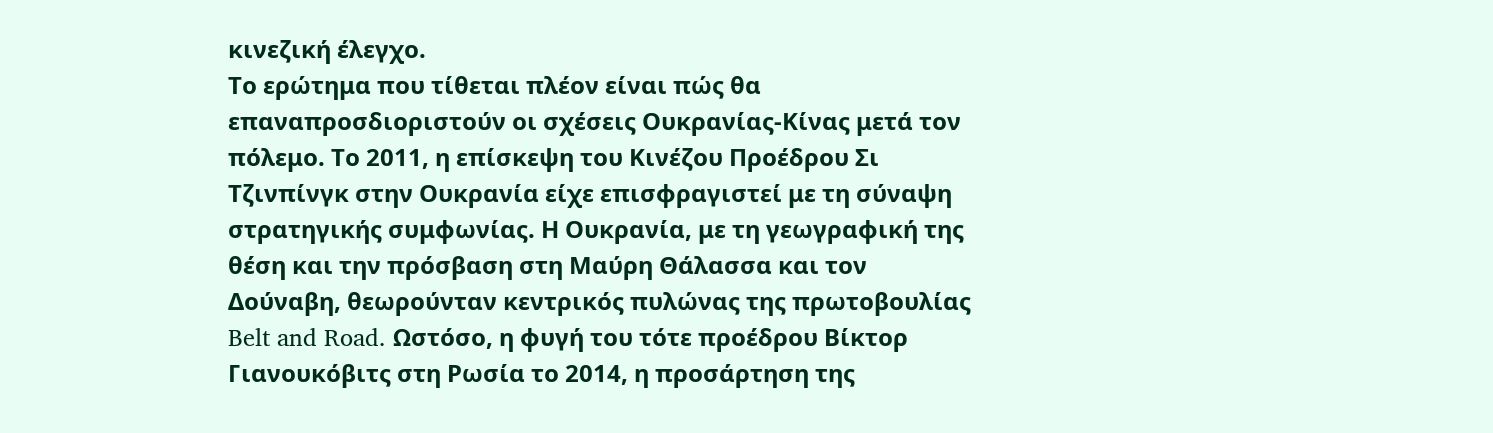κινεζική έλεγχο.
Το ερώτημα που τίθεται πλέον είναι πώς θα επαναπροσδιοριστούν οι σχέσεις Ουκρανίας-Κίνας μετά τον πόλεμο. Το 2011, η επίσκεψη του Κινέζου Προέδρου Σι Τζινπίνγκ στην Ουκρανία είχε επισφραγιστεί με τη σύναψη στρατηγικής συμφωνίας. Η Ουκρανία, με τη γεωγραφική της θέση και την πρόσβαση στη Μαύρη Θάλασσα και τον Δούναβη, θεωρούνταν κεντρικός πυλώνας της πρωτοβουλίας Belt and Road. Ωστόσο, η φυγή του τότε προέδρου Βίκτορ Γιανουκόβιτς στη Ρωσία το 2014, η προσάρτηση της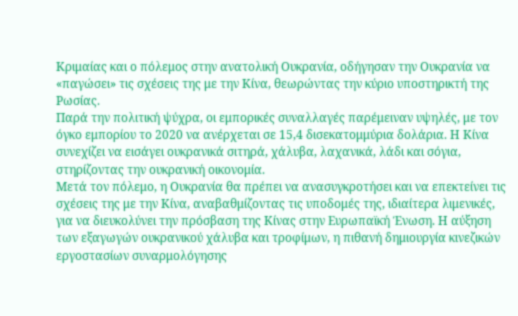Κριμαίας και ο πόλεμος στην ανατολική Ουκρανία, οδήγησαν την Ουκρανία να «παγώσει» τις σχέσεις της με την Κίνα, θεωρώντας την κύριο υποστηρικτή της Ρωσίας.
Παρά την πολιτική ψύχρα, οι εμπορικές συναλλαγές παρέμειναν υψηλές, με τον όγκο εμπορίου το 2020 να ανέρχεται σε 15,4 δισεκατομμύρια δολάρια. Η Κίνα συνεχίζει να εισάγει ουκρανικά σιτηρά, χάλυβα, λαχανικά, λάδι και σόγια, στηρίζοντας την ουκρανική οικονομία.
Μετά τον πόλεμο, η Ουκρανία θα πρέπει να ανασυγκροτήσει και να επεκτείνει τις σχέσεις της με την Κίνα, αναβαθμίζοντας τις υποδομές της, ιδιαίτερα λιμενικές, για να διευκολύνει την πρόσβαση της Κίνας στην Ευρωπαϊκή Ένωση. Η αύξηση των εξαγωγών ουκρανικού χάλυβα και τροφίμων, η πιθανή δημιουργία κινεζικών εργοστασίων συναρμολόγησης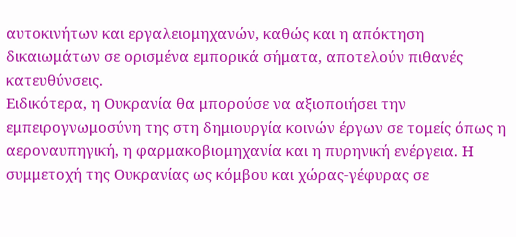αυτοκινήτων και εργαλειομηχανών, καθώς και η απόκτηση δικαιωμάτων σε ορισμένα εμπορικά σήματα, αποτελούν πιθανές κατευθύνσεις.
Ειδικότερα, η Ουκρανία θα μπορούσε να αξιοποιήσει την εμπειρογνωμοσύνη της στη δημιουργία κοινών έργων σε τομείς όπως η αεροναυπηγική, η φαρμακοβιομηχανία και η πυρηνική ενέργεια. Η συμμετοχή της Ουκρανίας ως κόμβου και χώρας-γέφυρας σε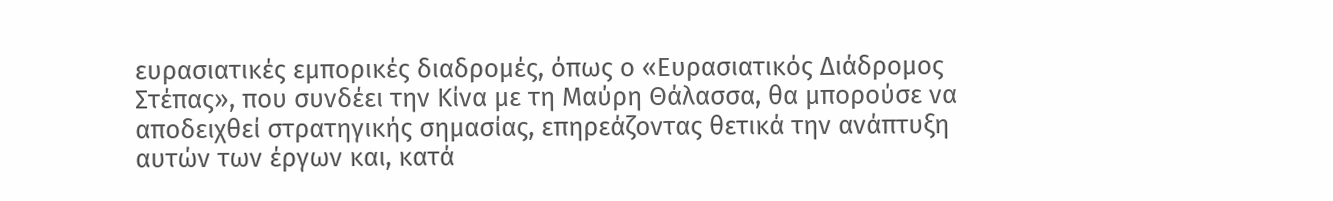ευρασιατικές εμπορικές διαδρομές, όπως ο «Ευρασιατικός Διάδρομος Στέπας», που συνδέει την Κίνα με τη Μαύρη Θάλασσα, θα μπορούσε να αποδειχθεί στρατηγικής σημασίας, επηρεάζοντας θετικά την ανάπτυξη αυτών των έργων και, κατά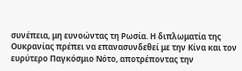συνέπεια, μη ευνοώντας τη Ρωσία. Η διπλωματία της Ουκρανίας πρέπει να επανασυνδεθεί με την Κίνα και τον ευρύτερο Παγκόσμιο Νότο, αποτρέποντας την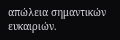απώλεια σημαντικών ευκαιριών.